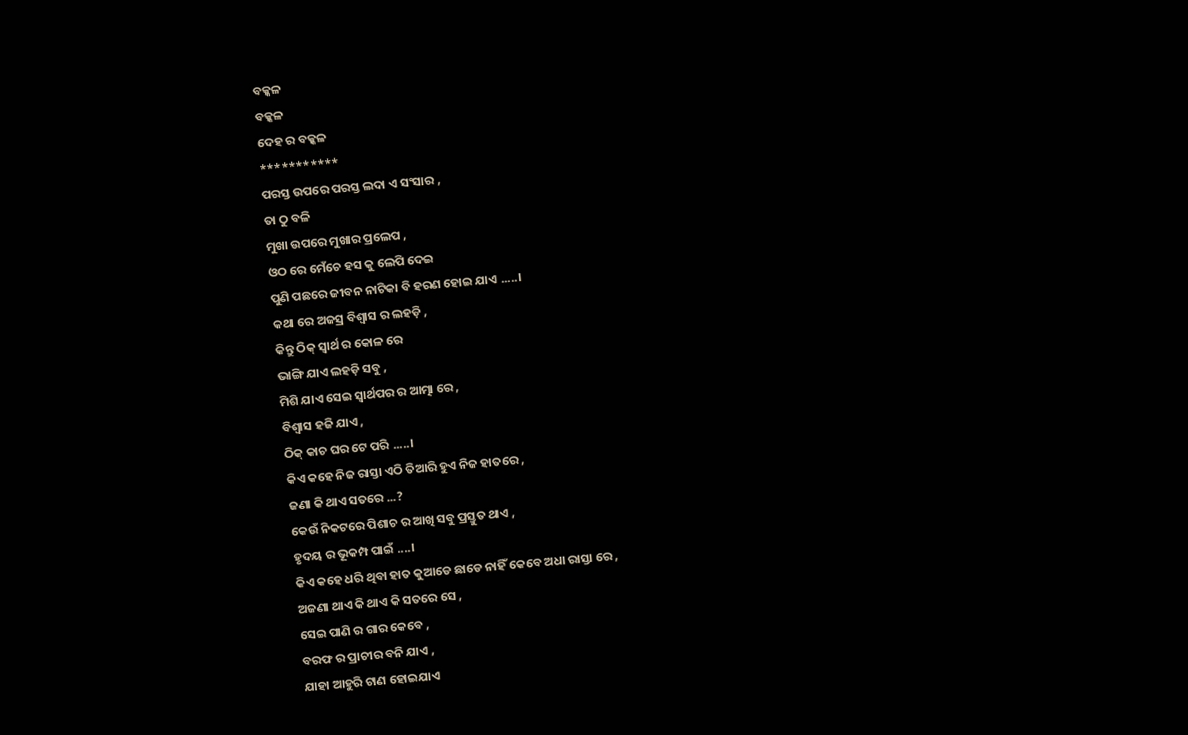ବକ୍କଳ
ବକ୍କଳ
ଦେହ ର ବକ୍କଳ
***********
ପରସ୍ତ ଉପରେ ପରସ୍ତ ଲଦା ଏ ସଂସାର ,
ତା ଠୁ ବଳି
ମୁଖା ଉପରେ ମୁଖାର ପ୍ରଲେପ ,
ଓଠ ରେ ମେଁଚେ ହସ କୁ ଲେପି ଦେଇ
ପୁଣି ପଛରେ ଜୀବନ ନାଟିକା ବି ହରଣ ହୋଇ ଯାଏ .....।
କଥା ରେ ଅଜସ୍ର ବିଶ୍ୱାସ ର ଲହଡ଼ି ,
କିନ୍ତୁ ଠିକ୍ ସ୍ବାର୍ଥ ର କୋଳ ରେ
ଭାଙ୍ଗି ଯାଏ ଲହଡ଼ି ସବୁ ,
ମିଶି ଯାଏ ସେଇ ସ୍ୱାର୍ଥପର ର ଆତ୍ମା ରେ ,
ବିଶ୍ୱାସ ହଜି ଯାଏ ,
ଠିକ୍ କାଚ ଘର ଟେ ପରି .....।
କିଏ କହେ ନିଜ ରାସ୍ତା ଏଠି ତିଆରି ହୁଏ ନିଜ ହାତରେ ,
ଜଣା କି ଥାଏ ସତରେ ...?
କେଉଁ ନିକଟରେ ପିଶାଚ ର ଆଖି ସବୁ ପ୍ରସ୍ତୁତ ଥାଏ ,
ହୃଦୟ ର ଭୂକମ୍ପ ପାଇଁ ....।
କିଏ କହେ ଧରି ଥିବା ହାତ କୁଆଡେ ଛାଡେ ନାହିଁ କେବେ ଅଧା ରାସ୍ତା ରେ ,
ଅଜଣା ଥାଏ କି ଥାଏ କି ସତରେ ସେ ,
ସେଇ ପାଣି ର ଗାର କେବେ ,
ବରଫ ର ପ୍ରାଚୀର ବନି ଯାଏ ,
ଯାହା ଆହୁରି ଟାଣ ହୋଇଯାଏ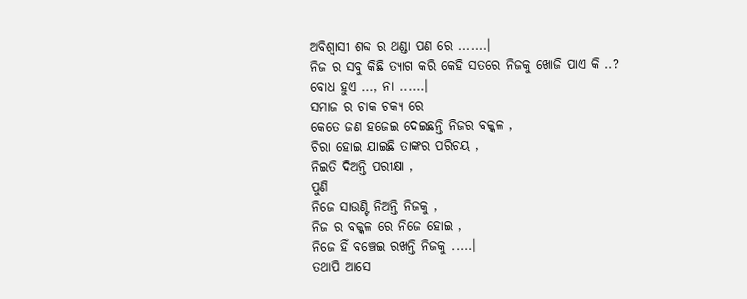ଅବିଶ୍ୱାସୀ ଶବ୍ଦ ର ଥଣ୍ଡା ପଣ ରେ .......।
ନିଜ ର ସବୁ କିଛି ତ୍ୟାଗ କରି କେହି ସତରେ ନିଜକୁ ଖୋଜି ପାଏ କି ..?
ବୋଧ ହୁଏ ..., ନା ......।
ସମାଜ ର ଚାକ ଚକ୍ୟ ରେ
କେତେ ଜଣ ହଜେଇ ଦେଇଛନ୍ତି ନିଜର ବକ୍କଳ ,
ଚିରା ହୋଇ ଯାଇଛି ତାଙ୍କର ପରିଚୟ ,
ନିଇତି ଦିଅନ୍ତି ପରୀକ୍ଷା ,
ପୁଣି
ନିଜେ ସାଉଣ୍ଟି ନିଅନ୍ତି ନିଜକୁ ,
ନିଜ ର ବକ୍କଳ ରେ ନିଜେ ହୋଇ ,
ନିଜେ ହିଁ ବଞ୍ଚେଇ ରଖନ୍ତି ନିଜକୁ .....।
ତଥାପି ଆସେ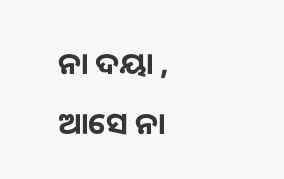ନା ଦୟା ,
ଆସେ ନା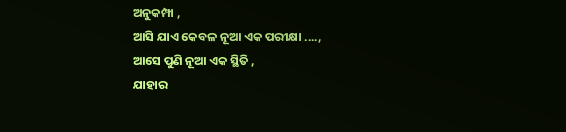ଅନୁକମ୍ପା ,
ଆସି ଯାଏ କେବଳ ନୂଆ ଏକ ପରୀକ୍ଷା ....,
ଆସେ ପୁଣି ନୂଆ ଏକ ସ୍ଥିତି ,
ଯାହାର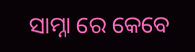ସାମ୍ନା ରେ କେବେ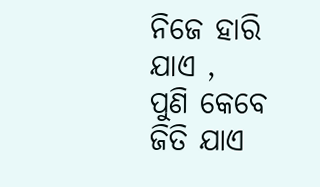ନିଜେ ହାରି ଯାଏ ,
ପୁଣି କେବେ ଜିତି ଯାଏ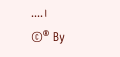....।
©® By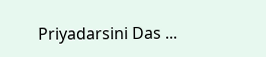Priyadarsini Das ...